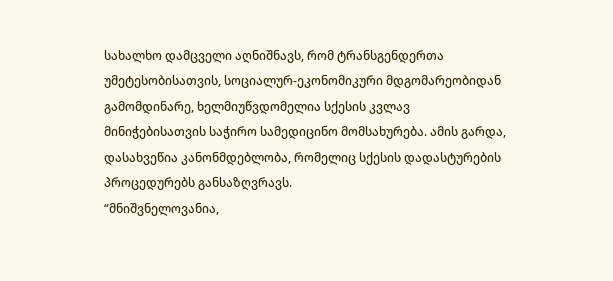სახალხო დამცველი აღნიშნავს, რომ ტრანსგენდერთა უმეტესობისათვის, სოციალურ-ეკონომიკური მდგომარეობიდან გამომდინარე, ხელმიუწვდომელია სქესის კვლავ მინიჭებისათვის საჭირო სამედიცინო მომსახურება. ამის გარდა, დასახვეწია კანონმდებლობა, რომელიც სქესის დადასტურების პროცედურებს განსაზღვრავს.
“მნიშვნელოვანია,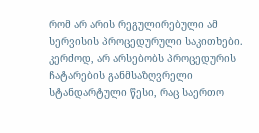რომ არ არის რეგულირებული ამ სერვისის პროცედურული საკითხები. კერძოდ, არ არსებობს პროცედურის ჩატარების განმსაზღვრელი სტანდარტული წესი, რაც საერთო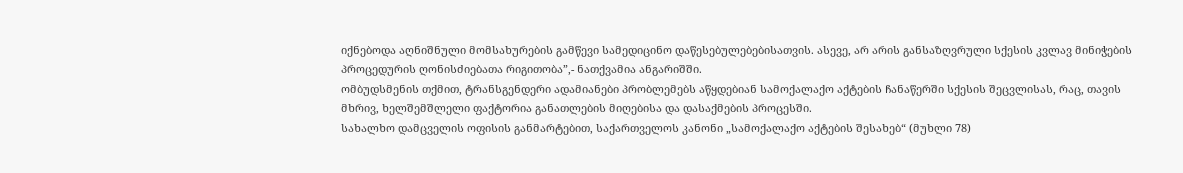იქნებოდა აღნიშნული მომსახურების გამწევი სამედიცინო დაწესებულებებისათვის. ასევე, არ არის განსაზღვრული სქესის კვლავ მინიჭების პროცედურის ღონისძიებათა რიგითობა”,- ნათქვამია ანგარიშში.
ომბუდსმენის თქმით, ტრანსგენდერი ადამიანები პრობლემებს აწყდებიან სამოქალაქო აქტების ჩანაწერში სქესის შეცვლისას, რაც, თავის მხრივ, ხელშემშლელი ფაქტორია განათლების მიღებისა და დასაქმების პროცესში.
სახალხო დამცველის ოფისის განმარტებით, საქართველოს კანონი „სამოქალაქო აქტების შესახებ“ (მუხლი 78)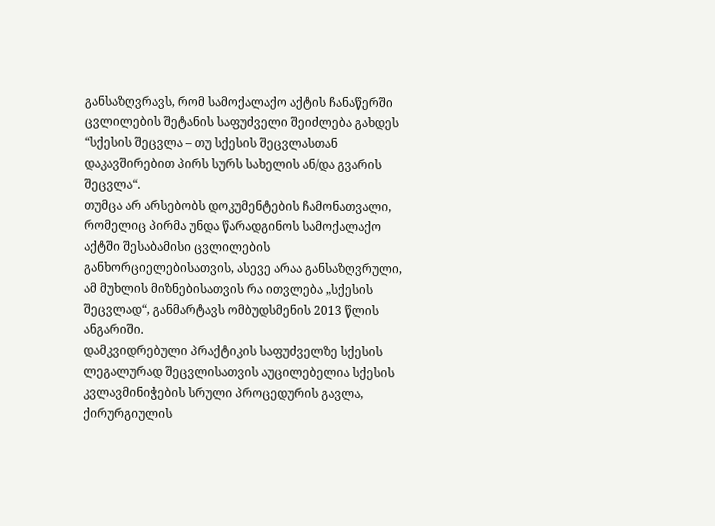განსაზღვრავს, რომ სამოქალაქო აქტის ჩანაწერში ცვლილების შეტანის საფუძველი შეიძლება გახდეს “სქესის შეცვლა – თუ სქესის შეცვლასთან დაკავშირებით პირს სურს სახელის ან/და გვარის შეცვლა“.
თუმცა არ არსებობს დოკუმენტების ჩამონათვალი, რომელიც პირმა უნდა წარადგინოს სამოქალაქო აქტში შესაბამისი ცვლილების განხორციელებისათვის, ასევე არაა განსაზღვრული, ამ მუხლის მიზნებისათვის რა ითვლება „სქესის შეცვლად“, განმარტავს ომბუდსმენის 2013 წლის ანგარიში.
დამკვიდრებული პრაქტიკის საფუძველზე სქესის ლეგალურად შეცვლისათვის აუცილებელია სქესის კვლავმინიჭების სრული პროცედურის გავლა, ქირურგიულის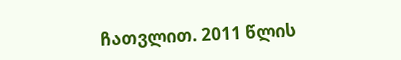ჩათვლით. 2011 წლის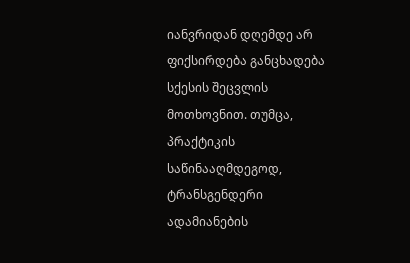იანვრიდან დღემდე არ ფიქსირდება განცხადება სქესის შეცვლის მოთხოვნით. თუმცა, პრაქტიკის საწინააღმდეგოდ, ტრანსგენდერი ადამიანების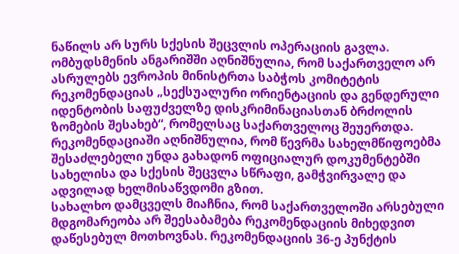ნაწილს არ სურს სქესის შეცვლის ოპერაციის გავლა.
ომბუდსმენის ანგარიშში აღნიშნულია, რომ საქართველო არ ასრულებს ევროპის მინისტრთა საბჭოს კომიტეტის რეკომენდაციას „სექსუალური ორიენტაციის და გენდერული იდენტობის საფუძველზე დისკრიმინაციასთან ბრძოლის ზომების შესახებ“, რომელსაც საქართველოც შეუერთდა.
რეკომენდაციაში აღნიშნულია, რომ წევრმა სახელმწიფოებმა შესაძლებელი უნდა გახადონ ოფიციალურ დოკუმენტებში სახელისა და სქესის შეცვლა სწრაფი, გამჭვირვალე და ადვილად ხელმისაწვდომი გზით.
სახალხო დამცველს მიაჩნია, რომ საქართველოში არსებული მდგომარეობა არ შეესაბამება რეკომენდაციის მიხედვით დაწესებულ მოთხოვნას. რეკომენდაციის 36-ე პუნქტის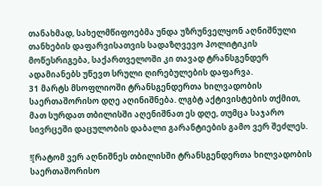თანახმად, სახელმწიფოებმა უნდა უზრუნველყონ აღნიშნული თანხების დაფარვისათვის სადაზღვევო პოლიტიკის მოწესრიგება, საქართველოში კი თავად ტრანსგენდერ ადამიანებს უწევთ სრული ღირებულების დაფარვა.
31 მარტს მსოფლიოში ტრანსგენდერთა ხილვადობის საერთაშორისო დღე აღინიშნება. ლგბტ აქტივისტების თქმით, მათ სურდათ თბილისში აღენიშნათ ეს დღე, თუმცა საჯარო სივრცეში დაცულობის დაბალი გარანტიების გამო ვერ შეძლეს.

![რატომ ვერ აღნიშნეს თბილისში ტრანსგენდერთა ხილვადობის საერთაშორისო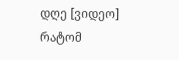დღე [ვიდეო] რატომ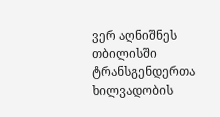ვერ აღნიშნეს თბილისში ტრანსგენდერთა ხილვადობის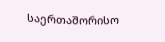საერთაშორისო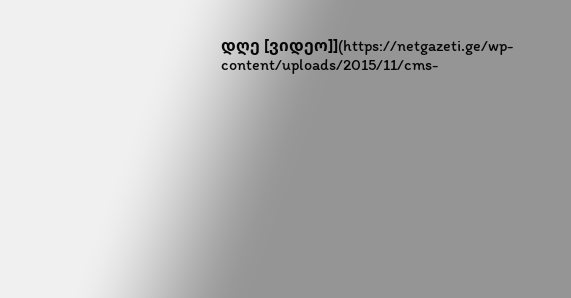დღე [ვიდეო]](https://netgazeti.ge/wp-content/uploads/2015/11/cms-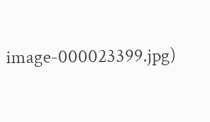image-000023399.jpg)